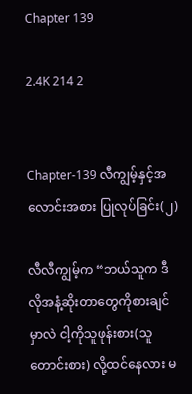Chapter 139

2.4K 214 2


Chapter-139 လီကျွမ့်နှင့်အလောင်းအစား ပြုလုပ်ခြင်း(၂)

လီလီကျွမ့်က “ဘယ်သူက ဒီလိုအနံ့ဆိုးတာတွေကိုစားချင်မှာလဲ ငါ့ကိုသူဖုန်းစား(သူတောင်းစား) လို့ထင်နေလား မ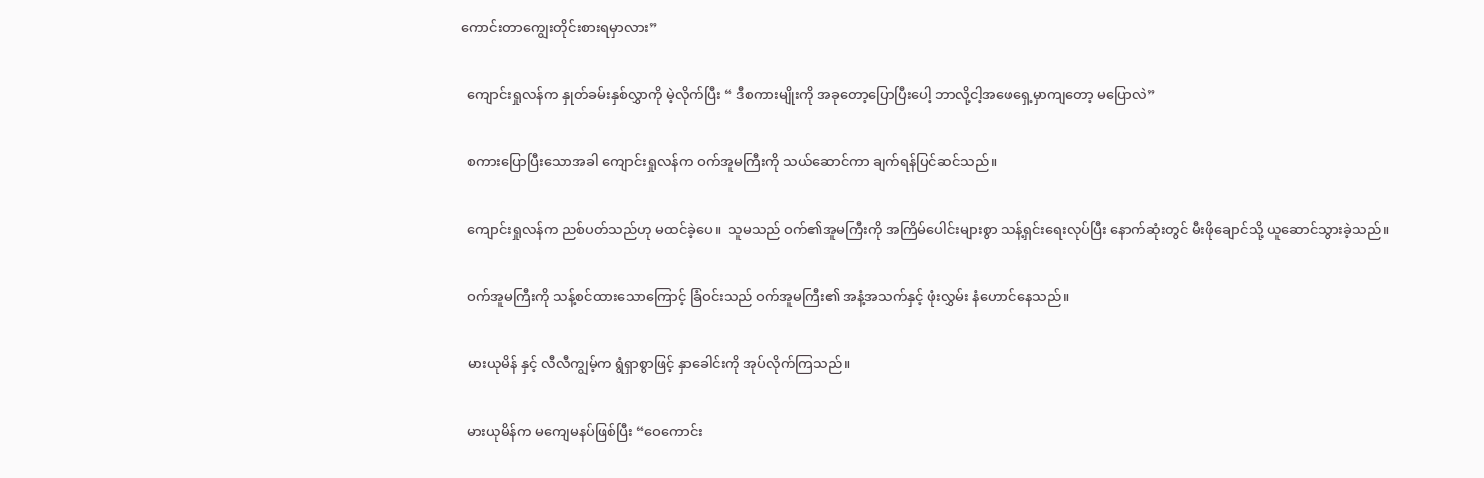ကောင်းတာကျွေးတိုင်းစားရမှာလား”

  ကျောင်းရှုလန်က နှုတ်ခမ်းနှစ်လွှာကို မဲ့လိုက်ပြီး “ ဒီစကားမျိုးကို အခုတော့ပြောပြီးပေါ့ ဘာလို့ငါ့အဖေရှေ့မှာကျတော့ မပြောလဲ”

  စကားပြောပြီးသောအခါ ကျောင်းရှုလန်က ဝက်အူမကြီးကို သယ်ဆောင်ကာ ချက်ရန်ပြင်ဆင်သည်။

  ကျောင်းရှုလန်က ညစ်ပတ်သည်ဟု မထင်ခဲ့ပေ။  သူမသည် ဝက်၏အူမကြီးကို အကြိမ်ပေါင်းများစွာ သန့်ရှင်းရေးလုပ်ပြီး နောက်ဆုံးတွင် မီးဖိုချောင်သို့ ယူဆောင်သွားခဲ့သည်။

  ဝက်အူမကြီးကို သန့်စင်ထားသောကြောင့် ခြံဝင်းသည် ဝက်အူမကြီး၏ အနံ့အသက်နှင့် ဖုံးလွှမ်း နံဟောင်နေသည်။

  မားယုမိန် နှင့် လီလီကျွမ့်က ရွံရှာစွာဖြင့် နှာခေါင်းကို အုပ်လိုက်ကြသည်။

  မားယုမိန်က မကျေမနပ်ဖြစ်ပြီး “ဝေကောင်း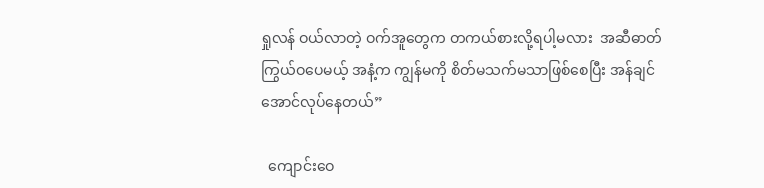ရှုလန် ဝယ်လာတဲ့ ဝက်အူတွေက တကယ်စားလို့ရပါ့မလား  အဆီဓာတ်ကြွယ်ဝပေမယ့် အနံ့က ကျွန်မကို စိတ်မသက်မသာဖြစ်စေပြီး အန်‌ချင်အောင်လုပ်နေတယ်”

  ကျောင်းဝေ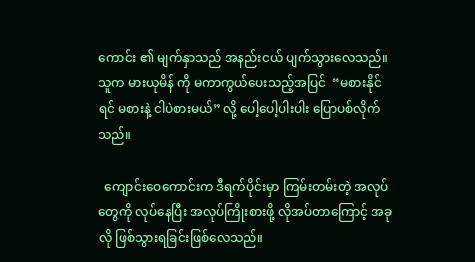ကောင်း ၏ မျက်နှာသည် အနည်းငယ် ပျက်သွားလေသည်။  သူက မားယုမိန် ကို မကာကွယ်ပေးသည့်အပြင်  “မစားနိုင်ရင် မစားနဲ့ ငါပဲစားမယ်” လို့ ပေါ့ပေါ့ပါးပါး ပြောပစ်လိုက်သည်။

  ကျောင်းဝေကောင်းက ဒီရက်ပိုင်းမှာ ကြမ်းတမ်းတဲ့ အလုပ်တွေကို လုပ်နေပြီး အလုပ်ကြိုးစားဖို့ လိုအပ်တာကြောင့် အခုလို ဖြစ်သွားရခြင်းဖြစ်လေသည်။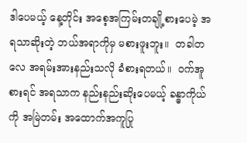ဒါပေမယ့် နေ့တိုင်း အစေ့အကြမ်းတချို့စားပေမဲ့ အရသာဆိုးတဲ့ ဘယ်အရာကိုမှ မစားဖူးဘူး။  တခါတလေ အရမ်းအားနည်းသလို ခံစားရတယ်။  ဝက်အူ စားရင် အရသာက နည်းနည်းဆိုးပေမယ့် ခန္ဓာကိုယ်ကို အမြဲတမ်း အထောက်အကူပြု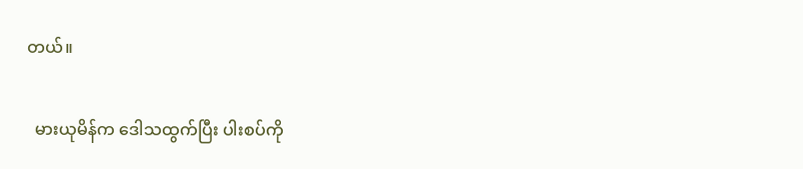တယ်။

  မားယုမိန်က ဒေါသထွက်ပြီး ပါးစပ်ကို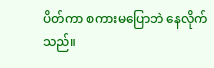ပိတ်ကာ စကားမပြောဘဲ နေလိုက်သည်။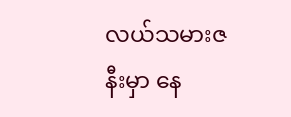လယ်သမားဇနီးမှာ နေ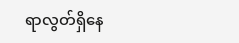ရာလွတ်ရှိနေ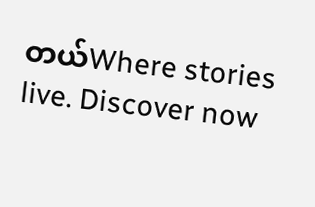တယ်Where stories live. Discover now